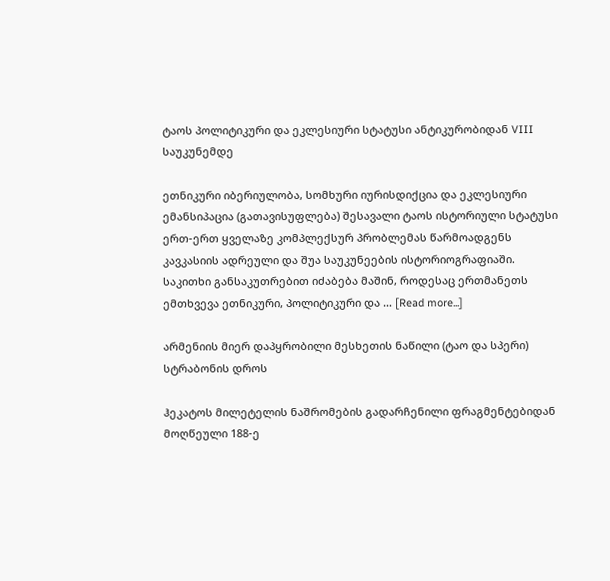ტაოს პოლიტიკური და ეკლესიური სტატუსი ანტიკურობიდან VIII საუკუნემდე

ეთნიკური იბერიულობა, სომხური იურისდიქცია და ეკლესიური ემანსიპაცია (გათავისუფლება) შესავალი ტაოს ისტორიული სტატუსი ერთ-ერთ ყველაზე კომპლექსურ პრობლემას წარმოადგენს კავკასიის ადრეული და შუა საუკუნეების ისტორიოგრაფიაში.  საკითხი განსაკუთრებით იძაბება მაშინ, როდესაც ერთმანეთს ემთხვევა ეთნიკური, პოლიტიკური და … [Read more...]

არმენიის მიერ დაპყრობილი მესხეთის ნაწილი (ტაო და სპერი) სტრაბონის დროს

ჰეკატოს მილეტელის ნაშრომების გადარჩენილი ფრაგმენტებიდან  მოღწეული 188-ე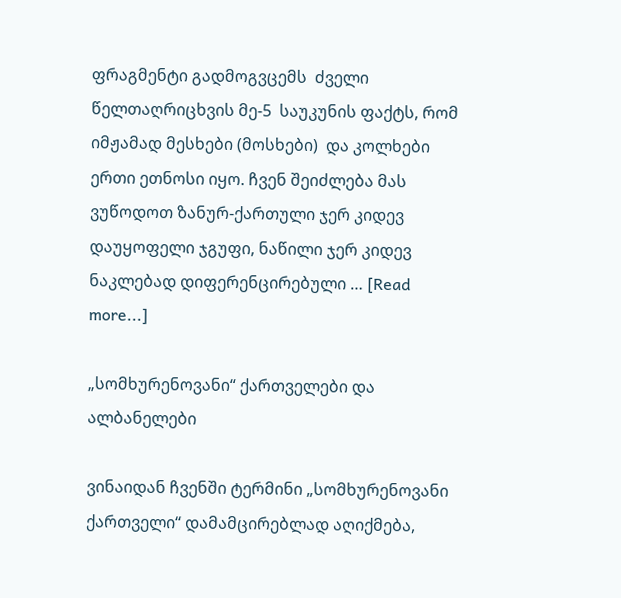ფრაგმენტი გადმოგვცემს  ძველი წელთაღრიცხვის მე-5  საუკუნის ფაქტს, რომ იმჟამად მესხები (მოსხები)  და კოლხები ერთი ეთნოსი იყო. ჩვენ შეიძლება მას ვუწოდოთ ზანურ-ქართული ჯერ კიდევ დაუყოფელი ჯგუფი, ნაწილი ჯერ კიდევ ნაკლებად დიფერენცირებული … [Read more...]

„სომხურენოვანი“ ქართველები და ალბანელები

ვინაიდან ჩვენში ტერმინი „სომხურენოვანი ქართველი“ დამამცირებლად აღიქმება,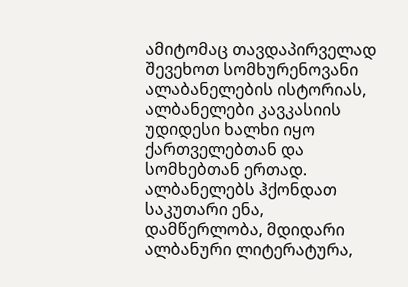ამიტომაც თავდაპირველად შევეხოთ სომხურენოვანი ალაბანელების ისტორიას,  ალბანელები კავკასიის უდიდესი ხალხი იყო ქართველებთან და სომხებთან ერთად. ალბანელებს ჰქონდათ საკუთარი ენა, დამწერლობა, მდიდარი ალბანური ლიტერატურა,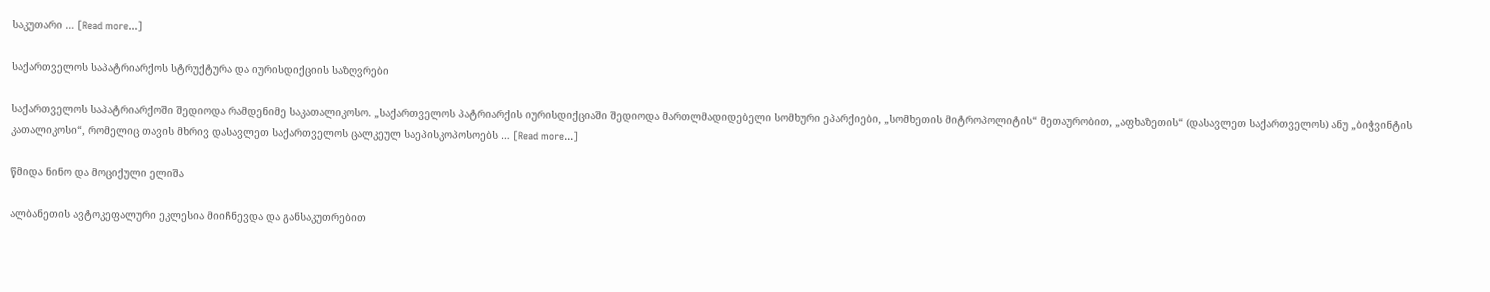საკუთარი … [Read more...]

საქართველოს საპატრიარქოს სტრუქტურა და იურისდიქციის საზღვრები

საქართველოს საპატრიარქოში შედიოდა რამდენიმე საკათალიკოსო. „საქართველოს პატრიარქის იურისდიქციაში შედიოდა მართლმადიდებელი სომხური ეპარქიები, „სომხეთის მიტროპოლიტის“ მეთაურობით, „აფხაზეთის“ (დასავლეთ საქართველოს) ანუ „ბიჭვინტის კათალიკოსი“, რომელიც თავის მხრივ დასავლეთ საქართველოს ცალკეულ საეპისკოპოსოებს … [Read more...]

წმიდა ნინო და მოციქული ელიშა

ალბანეთის ავტოკეფალური ეკლესია მიიჩნევდა და განსაკუთრებით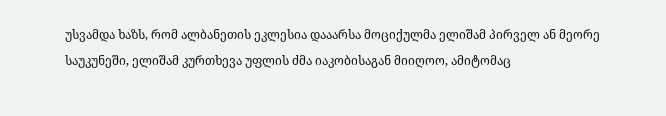უსვამდა ხაზს, რომ ალბანეთის ეკლესია დააარსა მოციქულმა ელიშამ პირველ ან მეორე საუკუნეში, ელიშამ კურთხევა უფლის ძმა იაკობისაგან მიიღოო, ამიტომაც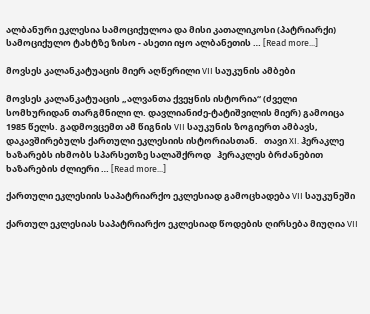ალბანური ეკლესია სამოციქულოა და მისი კათალიკოსი (პატრიარქი) სამოციქულო ტახტზე ზისო - ასეთი იყო ალბანეთის … [Read more...]

მოვსეს კალანკატუაცის მიერ აღწერილი VII საუკუნის ამბები

მოვსეს კალანკატუაცის „ალვანთა ქვეყნის ისტორია“ (ძველი სომხურიდან თარგმნილი ლ. დავლიანიძე-ტატიშვილის მიერ) გამოიცა 1985 წელს. გადმოვცემთ ამ წიგნის VII საუკუნის ზოგიერთ ამბავს, დაკავშირებულს ქართული ეკლესიის ისტორიასთან.   თავი XI. ჰერაკლე ხაზარებს იხმობს სპარსეთზე სალაშქროდ   ჰერაკლეს ბრძანებით ხაზარების ძლიერი … [Read more...]

ქართული ეკლესიის საპატრიარქო ეკლესიად გამოცხადება VII საუკუნეში

ქართულ ეკლესიას საპატრიარქო ეკლესიად წოდების ღირსება მიუღია VII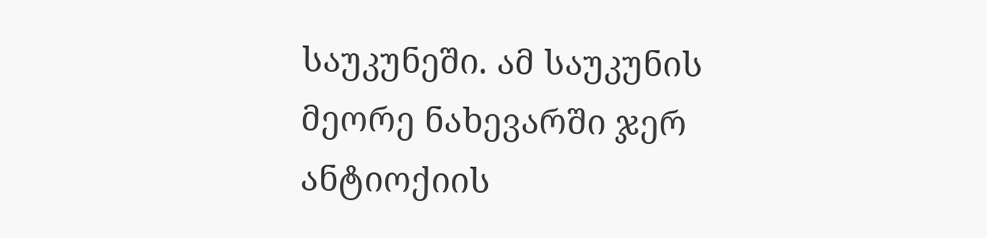საუკუნეში. ამ საუკუნის მეორე ნახევარში ჯერ ანტიოქიის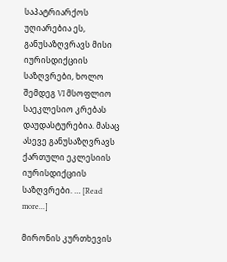საპატრიარქოს უღიარებია ეს, განუსაზღვრავს მისი იურისდიქციის საზღვრები, ხოლო შემდეგ VI მსოფლიო საეკლესიო კრებას დაუდასტურებია. მასაც ასევე განუსაზღვრავს ქართული ეკლესიის იურისდიქციის საზღვრები. … [Read more...]

მირონის კურთხევის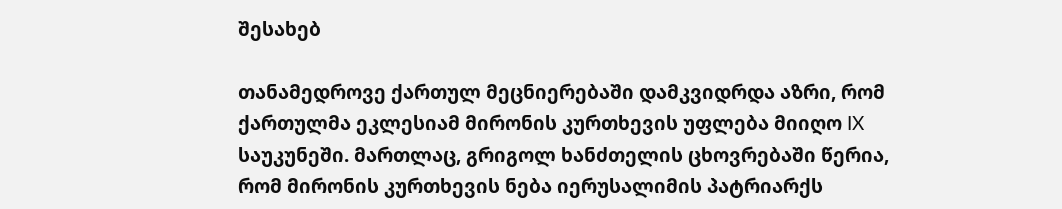შესახებ

თანამედროვე ქართულ მეცნიერებაში დამკვიდრდა აზრი, რომ ქართულმა ეკლესიამ მირონის კურთხევის უფლება მიიღო IX საუკუნეში. მართლაც, გრიგოლ ხანძთელის ცხოვრებაში წერია, რომ მირონის კურთხევის ნება იერუსალიმის პატრიარქს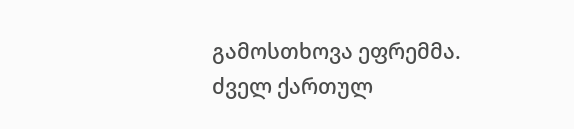გამოსთხოვა ეფრემმა. ძველ ქართულ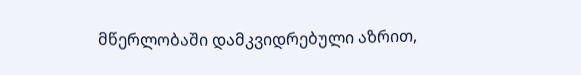მწერლობაში დამკვიდრებული აზრით,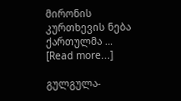მირონის კურთხევის ნება ქართულმა … [Read more...]

გულგულა-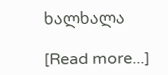ხალხალა

[Read more...]